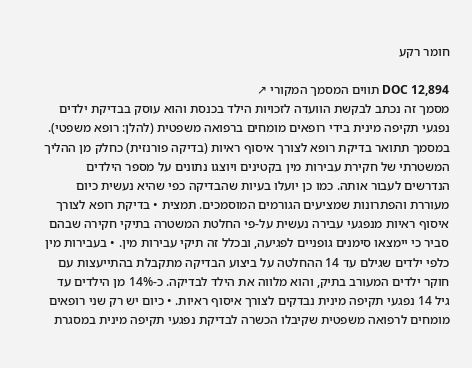חומר רקע

DOC 12,894 תווים המסמך המקורי ↗
מסמך זה נכתב לבקשת הוועדה לזכויות הילד בכנסת והוא עוסק בבדיקת ילדים נפגעי תקיפה מינית בידי רופאים מומחים ברפואה משפטית (להלן: רופא משפטי). במסמך תתואר בדיקת רופא לצורך איסוף ראיות (בדיקה פורנזית) כחלק מן ההליך המשטרתי של חקירת עבירות מין בקטינים ויוצגו נתונים על מספר הילדים הנדרשים לעבור אותה. כמו כן יועלו בעיות שהבדיקה כפי שהיא נעשית כיום מעוררת והפתרונות שמציעים הגורמים המוסמכים. תמצית • בדיקת רופא לצורך איסוף ראיות מנפגעי עבירה נעשית על-פי החלטת המשטרה בתיקי חקירה שבהם סביר כי יימצאו סימנים גופניים לפגיעה, ובכלל זה תיקי עבירות מין. • בעבירות מין כלפי ילדים שגילם עד 14 ההחלטה על ביצוע הבדיקה מתקבלת בהתייעצות עם חוקר ילדים המעורב בתיק, והוא מלווה את הילד לבדיקה. כ-14% מן הילדים עד גיל 14 נפגעי תקיפה מינית נבדקים לצורך איסוף ראיות. • כיום יש רק שני רופאים מומחים לרפואה משפטית שקיבלו הכשרה לבדיקת נפגעי תקיפה מינית במסגרת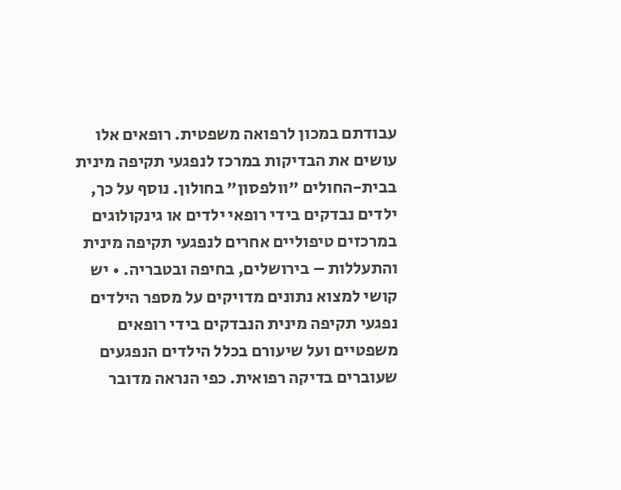עבודתם במכון לרפואה משפטית. רופאים אלו עושים את הבדיקות במרכז לנפגעי תקיפה מינית בבית-החולים "וולפסון" בחולון. נוסף על כך, ילדים נבדקים בידי רופאי ילדים או גינקולוגים במרכזים טיפוליים אחרים לנפגעי תקיפה מינית והתעללות – בירושלים, בחיפה ובטבריה. • יש קושי למצוא נתונים מדויקים על מספר הילדים נפגעי תקיפה מינית הנבדקים בידי רופאים משפטיים ועל שיעורם בכלל הילדים הנפגעים שעוברים בדיקה רפואית. כפי הנראה מדובר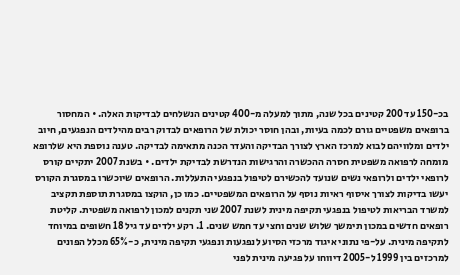בכ-150 עד 200 קטינים בכל שנה, מתוך למעלה מ-400 קטינים הנשלחים לבדיקות האלה. • המחסור ברופאים משפטיים גורם לכמה בעיות, ובהן חוסר יכולת של הרופאים לבדוק רבים מהילדים הנפגעים, חיוב ילדים ומלוויהם לבוא למרכז הארץ לצורך הבדיקה והעדר הכנה מתאימה לבדיקה. טענה נוספת היא שלרופא מומחה לרפואה משפטית חסרה ההכשרה והרגישות הנדרשת לבדיקת ילדים. • בשנת 2007 יתקיים קורס לרופאי ילדים ולרופאי נשים שנועד להכשירם לטיפול בנפגעי התעללות. הרופאים שיוכשרו במסגרת הקורס יעשו בדיקות לצורך איסוף ראיות נוסף על הרופאים המשפטיים. כמו כן, הוקצו במסגרת תוספת תקציב למשרד הבריאות לטיפול בנפגעי תקיפה מינית לשנת 2007 שני תקנים למכון לרפואה משפטית. קליטת רופאים חדשים במכון תימשך שלוש שנים וחצי עד חמש שנים. 1. רקע ילדים עד גיל 18 חשופים במיוחד לתקיפה מינית. על-פי נתוני איגוד מרכזי הסיוע לנפגעות ונפגעי תקיפה מינית, כ-65% מכלל הפונים למרכזים בין 1999 ל-2005 דיווחו על פגיעה מינית לפני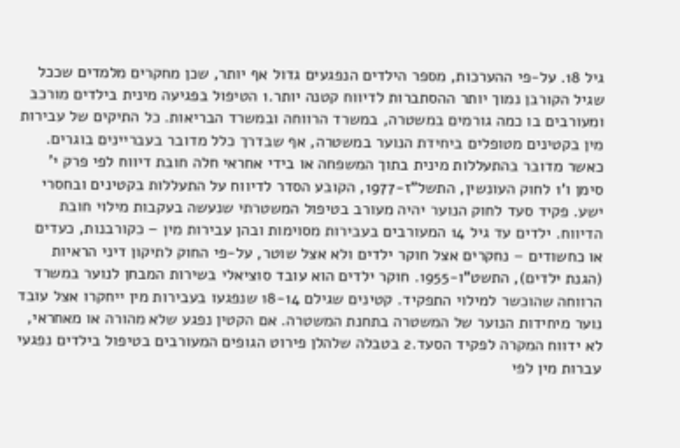גיל 18. על-פי ההערכות, מספר הילדים הנפגעים גדול אף יותר, שכן מחקרים מלמדים שככל שגיל הקורבן נמוך יותר ההסתברות לדיווח קטנה יותר.1 הטיפול בפגיעה מינית בילדים מורכב ומעורבים בו כמה גורמים במשטרה, במשרד הרווחה ובמשרד הבריאות. כל התיקים של עבירות מין בקטינים מטופלים ביחידת הנוער במשטרה, אף שבדרך כלל מדובר בעבריינים בוגרים. כאשר מדובר בהתעללות מינית בתוך המשפחה או בידי אחראי חלה חובת דיווח לפי פרק י' סימן ו'1 לחוק העונשין, התשל"ז-1977, הקובע הסדר לדיווח על התעללות בקטינים ובחסרי ישע. פקיד סעד לחוק הנוער יהיה מעורב בטיפול המשטרתי שנעשה בעקבות מילוי חובת הדיווח. ילדים עד גיל 14 המעורבים בעבירות מסוימות ובהן עבירות מין – כקורבנות, כעדים או כחשודים – נחקרים אצל חוקר ילדים ולא אצל שוטר, על-פי החוק לתיקון דיני הראיות (הגנת ילדים), התשט"ו-1955. חוקר ילדים הוא עובד סוציאלי בשירות המבחן לנוער במשרד הרווחה שהוכשר למילוי התפקיד. קטינים שגילם 18-14 שנפגעו בעבירות מין ייחקרו אצל עובד נוער מיחידות הנוער של המשטרה בתחנת המשטרה. אם הקטין נפגע שלא מהורה או מאחראי, לא ידווח המקרה לפקיד הסעד.2 בטבלה שלהלן פירוט הגופים המעורבים בטיפול בילדים נפגעי עברות מין לפי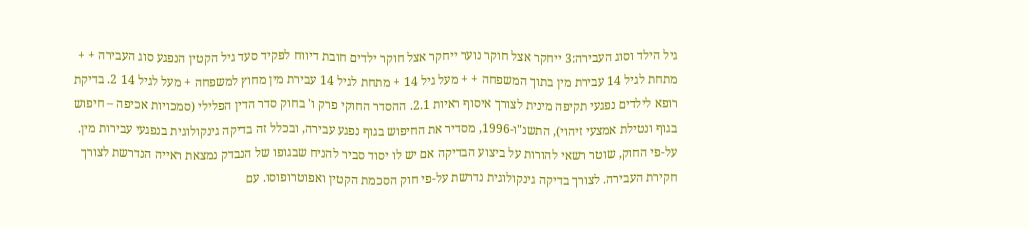גיל הילד וסוג העבירה:3 ייחקר אצל חוקר נוער ייחקר אצל חוקר ילדים חובת דיווח לפקיד סעד גיל הקטין הנפגע סוג העבירה + + מתחת לגיל 14 עבירת מין בתוך המשפחה + + מעל גיל 14 + מתחת לגיל 14 עבירת מין מחוץ למשפחה + מעל לגיל 14 2. בדיקת רופא לילדים נפגעי תקיפה מינית לצורך איסוף ראיות 2.1. ההסדר החוקי פרק ו' בחוק סדר הדין הפלילי (סמכויות אכיפה – חיפוש בגוף ונטילת אמצעי זיהוי), התשנ"ו-1996, מסדיר את החיפוש בגוף נפגע עבירה, ובכלל זה בדיקה גינקולוגית בנפגעי עבירות מין. על-פי החוק, שוטר רשאי להורות על ביצוע הבדיקה אם יש לו יסוד סביר להניח שבגופו של הנבדק נמצאת ראייה הנדרשת לצורך חקירת העבירה. לצורך בדיקה גינקולוגית נדרשת על-פי חוק הסכמת הקטין ואפוטרופוסו. עם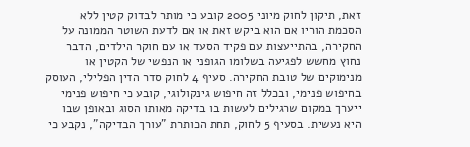זאת, תיקון לחוק מיוני 2005 קובע כי מותר לבדוק קטין ללא הסכמת הוריו אם הוא ביקש זאת או אם לדעת השוטר הממונה על החקירה, בהתייעצות עם פקיד הסעד או עם חוקר הילדים, הדבר נחוץ מחשש לפגיעה בשלומו הגופני או הנפשי של הקטין או מנימוקים של טובת החקירה. סעיף 4 לחוק סדר הדין הפלילי, העוסק בחיפוש פנימי, ובכלל זה חיפוש גינקולוגי, קובע כי חיפוש פנימי ייערך במקום שרגילים לעשות בו בדיקה מאותו הסוג ובאופן שבו היא נעשית. בסעיף 5 לחוק, תחת הכותרת "עורך הבדיקה", נקבע כי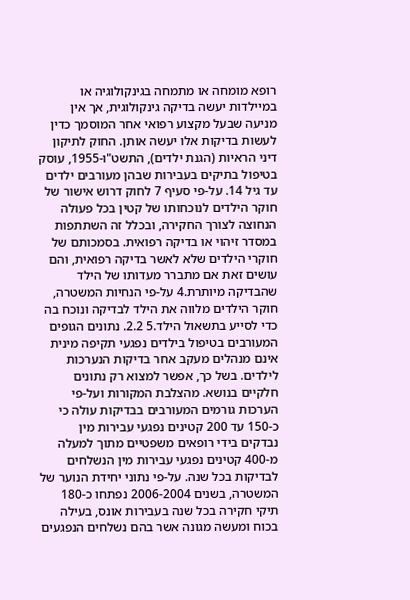רופא מומחה או מתמחה בגינקולוגיה או במיילדות יעשה בדיקה גינקולוגית, אך אין מניעה שבעל מקצוע רפואי אחר המוסמך כדין לעשות בדיקות אלו יעשה אותן. החוק לתיקון דיני הראיות (הגנת ילדים), התשט"ו-1955, עוסק בטיפול בתיקים בעבירות שבהן מעורבים ילדים עד גיל 14. על-פי סעיף 7 לחוק דרוש אישור של חוקר הילדים לנוכחותו של קטין בכל פעולה הנחוצה לצורך החקירה, ובכלל זה השתתפות במסדר זיהוי או בדיקה רפואית. בסמכותם של חוקרי הילדים שלא לאשר בדיקה רפואית, והם עושים זאת אם מתברר מעדותו של הילד שהבדיקה מיותרת.4 על-פי הנחיות המשטרה, חוקר הילדים מלווה את הילד לבדיקה ונוכח בה כדי לסייע בתשאול הילד.5 2.2. נתונים הגופים המעורבים בטיפול בילדים נפגעי תקיפה מינית אינם מנהלים מעקב אחר בדיקות הנערכות לילדים. בשל כך, אפשר למצוא רק נתונים חלקיים בנושא. מהצלבת המקורות ועל-פי הערכות גורמים המעורבים בבדיקות עולה כי כ-150 עד 200 קטינים נפגעי עבירות מין נבדקים בידי רופאים משפטיים מתוך למעלה מ-400 קטינים נפגעי עבירות מין הנשלחים לבדיקות בכל שנה. על-פי נתוני יחידת הנוער של המשטרה, בשנים 2006-2004 נפתחו כ-180 תיקי חקירה בכל שנה בעבירות אונס, בעילה בכוח ומעשה מגונה אשר בהם נשלחים הנפגעים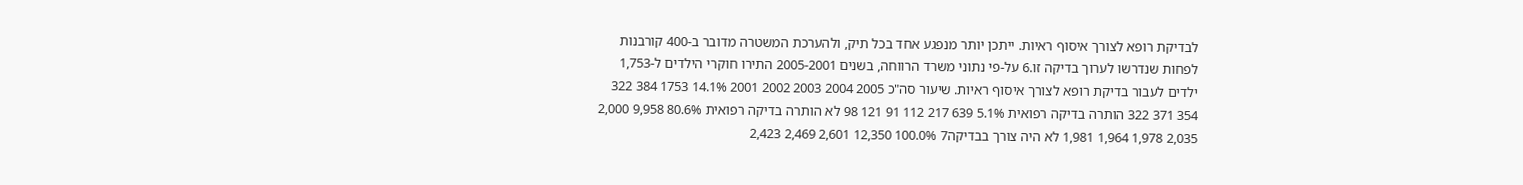לבדיקת רופא לצורך איסוף ראיות. ייתכן יותר מנפגע אחד בכל תיק, ולהערכת המשטרה מדובר ב-400 קורבנות לפחות שנדרשו לערוך בדיקה זו.6 על-פי נתוני משרד הרווחה, בשנים 2005-2001 התירו חוקרי הילדים ל-1,753 ילדים לעבור בדיקת רופא לצורך איסוף ראיות. שיעור סה"כ 2005 2004 2003 2002 2001 14.1% 1753 384 322 354 371 322 הותרה בדיקה רפואית 5.1% 639 217 112 91 121 98 לא הותרה בדיקה רפואית 80.6% 9,958 2,000 2,035 1,978 1,964 1,981 לא היה צורך בבדיקה7 100.0% 12,350 2,601 2,469 2,423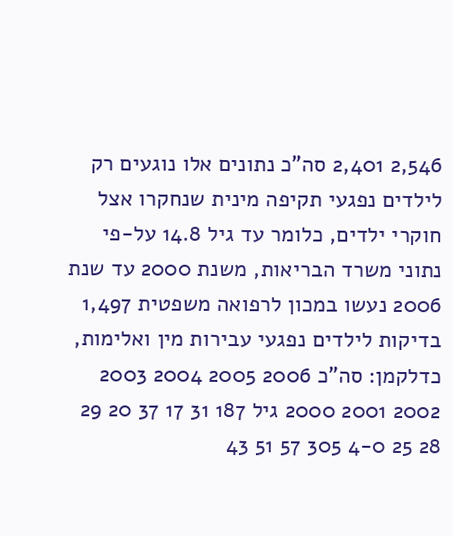2,546 2,401 סה"כ נתונים אלו נוגעים רק לילדים נפגעי תקיפה מינית שנחקרו אצל חוקרי ילדים, כלומר עד גיל 14.8 על-פי נתוני משרד הבריאות, משנת 2000 עד שנת 2006 נעשו במכון לרפואה משפטית 1,497 בדיקות לילדים נפגעי עבירות מין ואלימות, כדלקמן: סה"כ 2006 2005 2004 2003 2002 2001 2000 גיל 187 31 17 37 20 29 28 25 4-0 305 57 51 43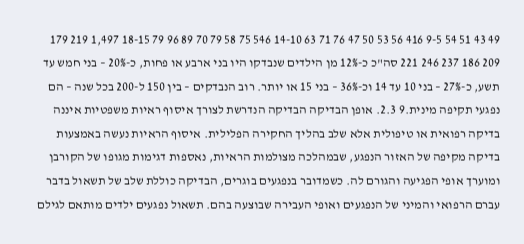49 43 51 54 9-5 416 56 53 50 47 76 71 63 14-10 546 75 58 79 70 89 96 79 18-15 1,497 219 179 209 186 237 246 221 סה"כ כ-12% מן הילדים שנבדקו היו בני ארבע או פחות, כ-20% – בני חמש עד תשע, כ-27% – בני 10 עד 14 וכ-36% – בני 15 או יותר. רוב הנבדקים – בין 150 ל-200 בכל שנה – הם נפגעי תקיפה מינית.9 2.3. אופן הבדיקה הבדיקה הנדרשת לצורך איסוף ראיות משפטיות איננה בדיקה רפואית או טיפולית אלא שלב בהליך החקירה הפלילית. איסוף הראיות נעשה באמצעות בדיקה מקיפה של האזור הנפגע, שבמהלכה מצולמות הראיות, נאספות דגימות מגופו של הקורבן ומוערך אופי הפגיעה והגורם לה. כשמדובר בנפגעים בוגרים, הבדיקה כוללת שלב של תשאול בדבר עברם הרפואי והמיני של הנפגעים ואופי העבירה שבוצעה בהם. תשאול נפגעים ילדים מותאם לגילם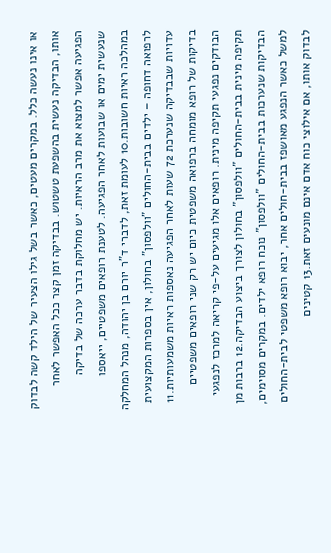או אינו נעשה כלל. במקרים מעטים, כאשר בשל גילו הצעיר של הילד קשה לבדוק אותו, הבדיקה נעשית בהשפעת טשטוש. בבדיקה זמן קצר ככל האפשר לאחר הפגיעה אפשר למצוא את מרב הראיות. יש מחלוקת בדבר ערכה של בדיקה שנעשית ימים או שבועות לאחר הפגיעה. לטענת רופאים משפטיים, ייאספו במהלכה ראיות חשובות.10 לעומת זאת, לדברי ד"ר יורם בן יהודה, מנהל המחלקה לרפואה דחופה – ילדים בבית-החולים "וולפסון" בחולון, אין בספרות המקצועית עדויות שבבדיקה שנערכת 72 שעות לאחר הפגיעה נאספות ראיות משמעותיות.11 בדיקות של רופא מומחה ברפואה משפטית כיום יש רק שני רופאים משפטיים הבודקים נפגעי תקיפה מינית. רופאים אלו מגיעים על-פי קריאה למרכז לנפגעי תקיפה מינית בבית-החולים "וולפסון" בחולון לצורך ביצוע הבדיקה.12 ברבות מן הבדיקות שנערכות בבית-החולים "וולפסון" נוכח רופא ילדים. במקרים מסוימים, למשל כאשר הנפגע מאושפז בבית-חולים אחר, יבוא רופא משפטי לבית-החולים לבדוק אותו, אם אילוצי כוח אדם אינם מונעים זאת.13 קטינים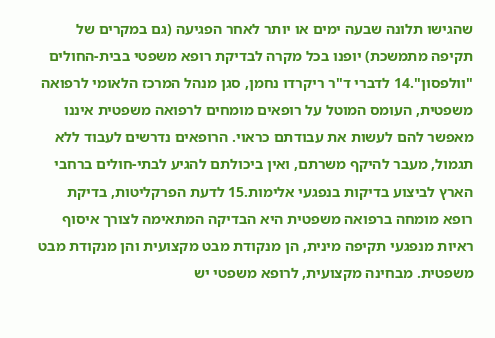שהגישו תלונה שבעה ימים או יותר לאחר הפגיעה (גם במקרים של תקיפה מתמשכת) יופנו בכל מקרה לבדיקת רופא משפטי בבית-החולים "וולפסון".14 לדברי ד"ר ריקרדו נחמן, סגן מנהל המרכז הלאומי לרפואה משפטית, העומס המוטל על רופאים מומחים לרפואה משפטית איננו מאפשר להם לעשות את עבודתם כראוי. הרופאים נדרשים לעבוד ללא תגמול, מעבר להיקף משרתם, ואין ביכולתם להגיע לבתי-חולים ברחבי הארץ לביצוע בדיקות בנפגעי אלימות.15 לדעת הפרקליטות, בדיקת רופא מומחה ברפואה משפטית היא הבדיקה המתאימה לצורך איסוף ראיות מנפגעי תקיפה מינית, הן מנקודת מבט מקצועית והן מנקודת מבט משפטית. מבחינה מקצועית, לרופא משפטי יש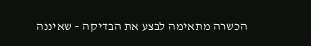הכשרה מתאימה לבצע את הבדיקה – שאיננה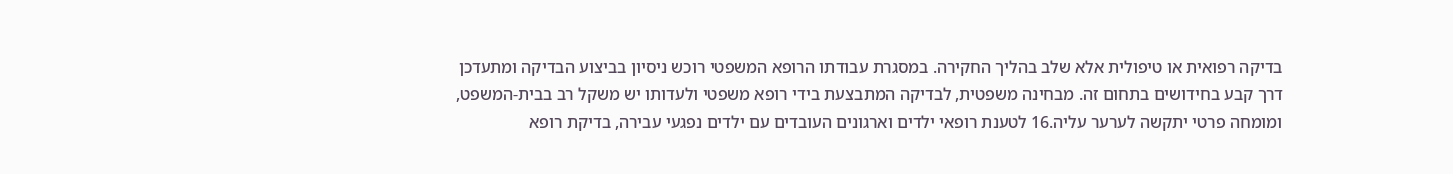בדיקה רפואית או טיפולית אלא שלב בהליך החקירה. במסגרת עבודתו הרופא המשפטי רוכש ניסיון בביצוע הבדיקה ומתעדכן דרך קבע בחידושים בתחום זה. מבחינה משפטית, לבדיקה המתבצעת בידי רופא משפטי ולעדותו יש משקל רב בבית-המשפט, ומומחה פרטי יתקשה לערער עליה.16 לטענת רופאי ילדים וארגונים העובדים עם ילדים נפגעי עבירה, בדיקת רופא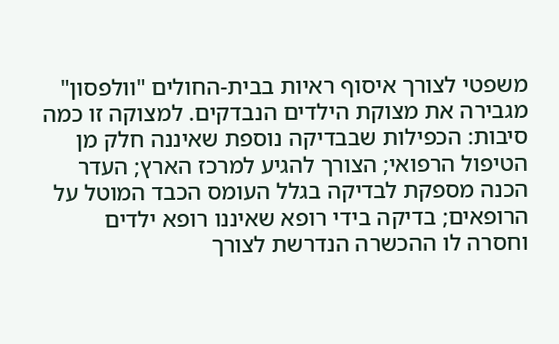משפטי לצורך איסוף ראיות בבית-החולים "וולפסון" מגבירה את מצוקת הילדים הנבדקים. למצוקה זו כמה סיבות: הכפילות שבבדיקה נוספת שאיננה חלק מן הטיפול הרפואי; הצורך להגיע למרכז הארץ; העדר הכנה מספקת לבדיקה בגלל העומס הכבד המוטל על הרופאים; בדיקה בידי רופא שאיננו רופא ילדים וחסרה לו ההכשרה הנדרשת לצורך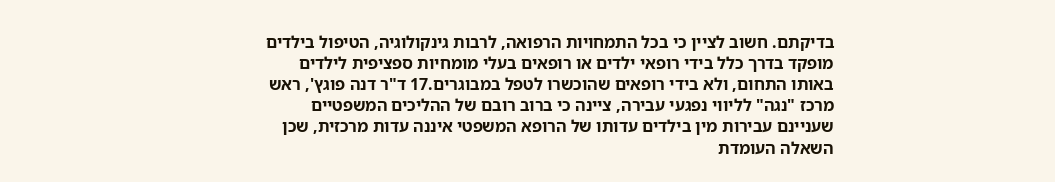בדיקתם. חשוב לציין כי בכל התמחויות הרפואה, לרבות גינקולוגיה, הטיפול בילדים מופקד בדרך כלל בידי רופאי ילדים או רופאים בעלי מומחיות ספציפית לילדים באותו התחום, ולא בידי רופאים שהוכשרו לטפל במבוגרים.17 ד"ר דנה פוגץ', ראש מרכז "נגה" לליווי נפגעי עבירה, ציינה כי ברוב רובם של ההליכים המשפטיים שעניינם עבירות מין בילדים עדותו של הרופא המשפטי איננה עדות מרכזית, שכן השאלה העומדת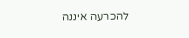להכרעה איננה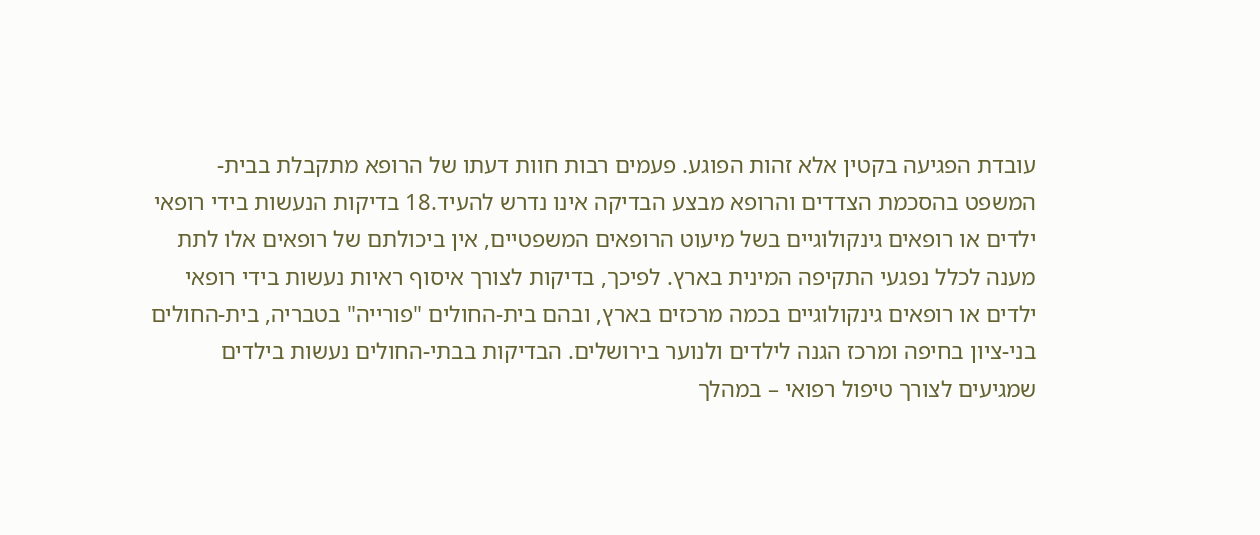עובדת הפגיעה בקטין אלא זהות הפוגע. פעמים רבות חוות דעתו של הרופא מתקבלת בבית-המשפט בהסכמת הצדדים והרופא מבצע הבדיקה אינו נדרש להעיד.18 בדיקות הנעשות בידי רופאי ילדים או רופאים גינקולוגיים בשל מיעוט הרופאים המשפטיים, אין ביכולתם של רופאים אלו לתת מענה לכלל נפגעי התקיפה המינית בארץ. לפיכך, בדיקות לצורך איסוף ראיות נעשות בידי רופאי ילדים או רופאים גינקולוגיים בכמה מרכזים בארץ, ובהם בית-החולים "פורייה" בטבריה, בית-החולים בני-ציון בחיפה ומרכז הגנה לילדים ולנוער בירושלים. הבדיקות בבתי-החולים נעשות בילדים שמגיעים לצורך טיפול רפואי – במהלך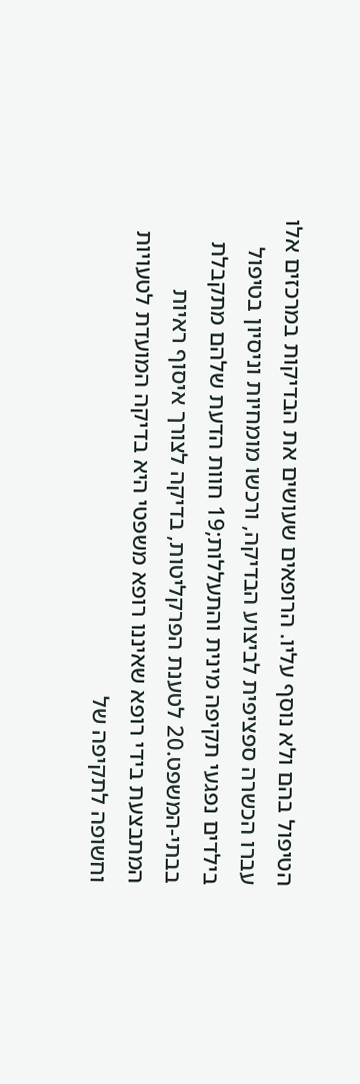הטיפול בהם ולא נוסף עליו. הרופאים שעושים את הבדיקות במרכזים אלו עברו הכשרה ספציפית לביצוע הבדיקה, ורכשו מומחיות וניסיון בטיפול בילדים נפגעי תקיפה מינית והתעללות;19 חוות הדעת שלהם מתקבלת בבתי-המשפט.20 לטענת הפרקליטות, בדיקה לצורך איסוף ראיות המתבצעת בידי רופא שאיננו רופא משפטי היא בדיקה המועדת לטעויות וחשופה לתקיפה של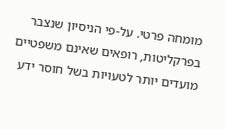מומחה פרטי. על-פי הניסיון שנצבר בפרקליטות, רופאים שאינם משפטיים מועדים יותר לטעויות בשל חוסר ידע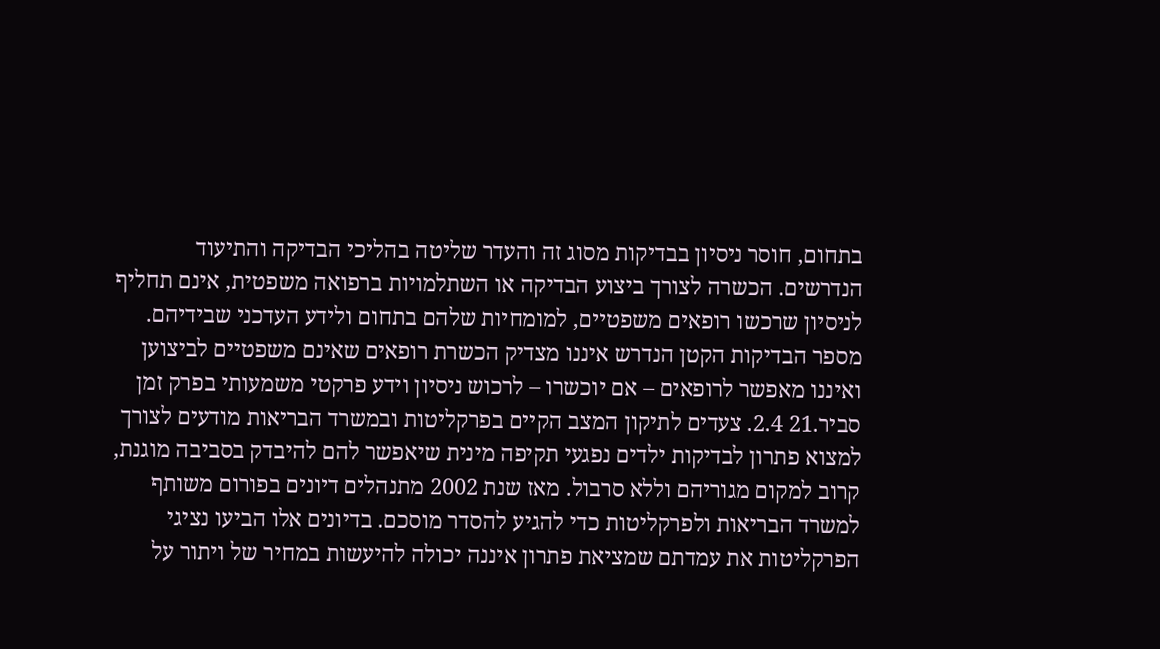בתחום, חוסר ניסיון בבדיקות מסוג זה והעדר שליטה בהליכי הבדיקה והתיעוד הנדרשים. הכשרה לצורך ביצוע הבדיקה או השתלמויות ברפואה משפטית, אינם תחליף לניסיון שרכשו רופאים משפטיים, למומחיות שלהם בתחום ולידע העדכני שבידיהם. מספר הבדיקות הקטן הנדרש איננו מצדיק הכשרת רופאים שאינם משפטיים לביצוען ואיננו מאפשר לרופאים – אם יוכשרו – לרכוש ניסיון וידע פרקטי משמעותי בפרק זמן סביר.21 2.4. צעדים לתיקון המצב הקיים בפרקליטות ובמשרד הבריאות מודעים לצורך למצוא פתרון לבדיקות ילדים נפגעי תקיפה מינית שיאפשר להם להיבדק בסביבה מוגנת, קרוב למקום מגוריהם וללא סרבול. מאז שנת 2002 מתנהלים דיונים בפורום משותף למשרד הבריאות ולפרקליטות כדי להגיע להסדר מוסכם. בדיונים אלו הביעו נציגי הפרקליטות את עמדתם שמציאת פתרון איננה יכולה להיעשות במחיר של ויתור על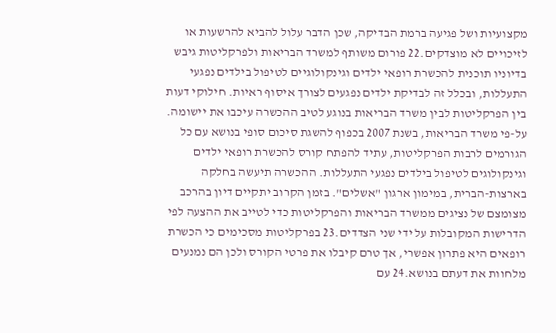מקצועיות ושל פגיעה ברמת הבדיקה, שכן הדבר עלול להביא להרשעות או לזיכויים לא מוצדקים.22 פורום משותף למשרד הבריאות ולפרקליטות גיבש בדיוניו תוכנית להכשרת רופאי ילדים וגינקולוגיים לטיפול בילדים נפגעי התעללות, ובכלל זה לבדיקת ילדים נפגעים לצורך איסוף ראיות. חילוקי דעות בין הפרקליטות לבין משרד הבריאות בנוגע לטיב ההכשרה עיכבו את יישומה. על-פי משרד הבריאות, בשנת 2007 בכפוף להשגת סיכום סופי בנושא עם כל הגורמים לרבות הפרקליטות, עתיד להפתח קורס להכשרת רופאי ילדים וגינקולוגים לטיפול בילדים נפגעי התעללות. ההכשרה תיעשה בחלקה בארצות-הברית, במימון ארגון "אשלים". בזמן הקרוב יתקיים דיון בהרכב מצומצם של נציגים ממשרד הבריאות והפרקליטות כדי לטייב את ההצעה לפי הדרישות המקובלות על ידי שני הצדדים.23 בפרקליטות מסכימים כי הכשרת רופאים היא פתרון אפשרי, אך טרם קיבלו את פרטי הקורס ולכן הם נמנעים מלחוות את דעתם בנושא.24 עם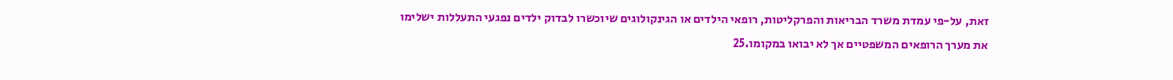זאת, על-פי עמדת משרד הבריאות והפרקליטות, רופאי הילדים או הגינקולוגים שיוכשרו לבדוק ילדים נפגעי התעללות ישלימו את מערך הרופאים המשפטיים אך לא יבואו במקומו.25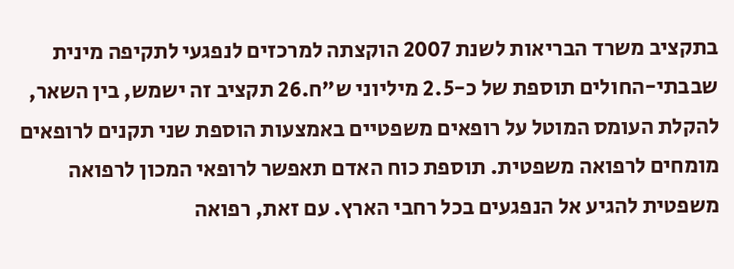בתקציב משרד הבריאות לשנת 2007 הוקצתה למרכזים לנפגעי לתקיפה מינית שבבתי-החולים תוספת של כ-2.5 מיליוני ש"ח.26 תקציב זה ישמש, בין השאר, להקלת העומס המוטל על רופאים משפטיים באמצעות הוספת שני תקנים לרופאים מומחים לרפואה משפטית. תוספת כוח האדם תאפשר לרופאי המכון לרפואה משפטית להגיע אל הנפגעים בכל רחבי הארץ. עם זאת, רפואה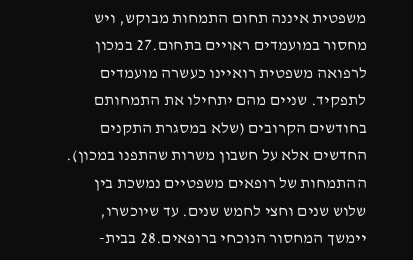משפטית איננה תחום התמחות מבוקש, ויש מחסור במועמדים ראויים בתחום.27 במכון לרפואה משפטית רואיינו כעשרה מועמדים לתפקיד. שניים מהם יתחילו את התמחותם בחודשים הקרובים (שלא במסגרת התקנים החדשים אלא על חשבון משרות שהתפנו במכון). ההתמחות של רופאים משפטיים נמשכת בין שלוש שנים וחצי לחמש שנים. עד שיוכשרו, יימשך המחסור הנוכחי ברופאים.28 בבית-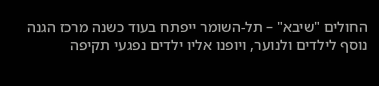החולים "שיבא" – תל-השומר ייפתח בעוד כשנה מרכז הגנה נוסף לילדים ולנוער, ויופנו אליו ילדים נפגעי תקיפה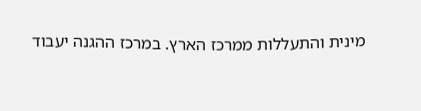מינית והתעללות ממרכז הארץ. במרכז ההגנה יעבוד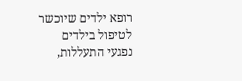רופא ילדים שיוכשר לטיפול בילדים נפגעי התעללות,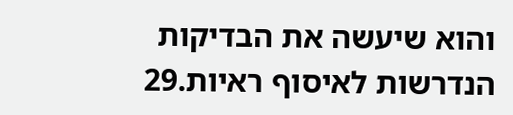והוא שיעשה את הבדיקות הנדרשות לאיסוף ראיות.29